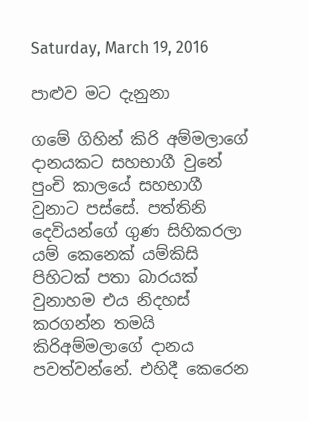Saturday, March 19, 2016

පාළුව මට දැනුනා

ගමේ ගිහින් කිරි අම්මලාගේ දානයකට සහභාගී වුනේ පුංචි කාලයේ සහභාගී වුනාට පස්සේ. පත්තිනි දෙවියන්ගේ ගුණ සිහිකරලා යම් කෙනෙක් යම්කිසි පිහිටක් පතා බාරයක් වුනාහම එය නිදහස් කරගන්න තමයි කිරිඅම්මලාගේ දානය පවත්වන්නේ. එහිදී කෙරෙන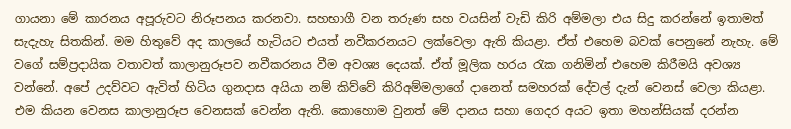ගායනා මේ කාරනය අපූරුවට නිරූපනය කරනවා. සහභාගී වන තරුණ සහ වයසින් වැඩි කිරි අම්මලා එය සිදු කරන්නේ ඉතාමත් සැදැහැ සිතකින්. මම හිතුවේ අද කාලයේ හැටියට එයත් නවීකරනයට ලක්වෙලා ඇති කියළා. ඒත් එහෙම බවක් පෙනුනේ නැහැ. මේ වගේ සම්ප්‍රදායික වතාවත් කාලානුරූපව නවීකරනය වීම අවශ්‍ය දෙයක්. ඒත් මූලික හරය රැක ගනිමින් එහෙම කිරීමයි අවශ්‍ය වන්නේ. අපේ උදව්වට ඇවිත් හිටිය ගුනදාස අයියා නම් කිව්වේ කිරිඅම්මලාගේ දානෙත් සමහරක් දේවල් දැන් වෙනස් වෙලා කියළා. එම කියන වෙනස කාලානුරූප වෙනසක් වෙන්න ඇති. කොහොම වුනත් මේ දානය සහා ගෙදර අයට ඉතා මහන්සියක් දරන්න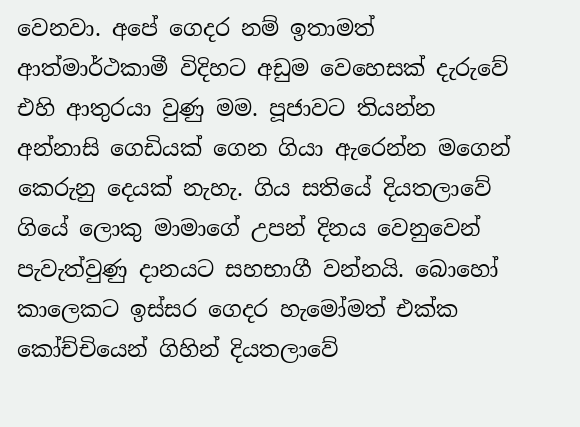වෙනවා. අපේ ගෙදර නම් ඉතාමත් ආත්මාර්ථකාමී විදිහට අඩුම වෙහෙසක් දැරුවේ එහි ආතුරයා වුණු මම. පූජාවට තියන්න අන්නාසි ගෙඩියක් ගෙන ගියා ඇරෙන්න මගෙන් කෙරුනු දෙයක් නැහැ. ගිය සතියේ දියතලාවේ ගියේ ලොකු මාමාගේ උපන් දිනය වෙනුවෙන් පැවැත්වුණු දානයට සහභාගී වන්නයි. බොහෝ කාලෙකට ඉස්සර ගෙදර හැමෝමත් එක්ක කෝච්චියෙන් ගිහින් දියතලාවේ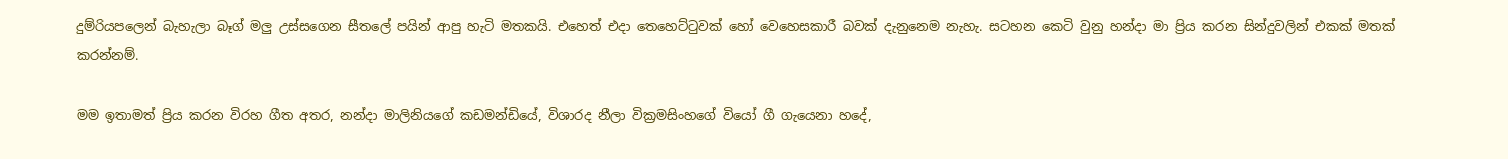දුම්රියපලෙන් බැහැලා බෑග් මලු උස්සගෙන සීතලේ පයින් ආපු හැටි මතකයි. එහෙත් එදා තෙහෙට්ටුවක් හෝ වෙහෙසකාරී බවක් දැනුනෙම නැහැ. සටහන කෙටි වුනු හන්දා මා ප්‍රිය කරන සින්දුවලින් එකක් මතක් කරන්නම්.

මම ඉතාමත් ප්‍රිය කරන විරහ ගීත අතර, නන්දා මාලිනියගේ කඩමන්ඩියේ, විශාරද නීලා වික්‍රමසිංහගේ වියෝ ගී ගැයෙනා හදේ,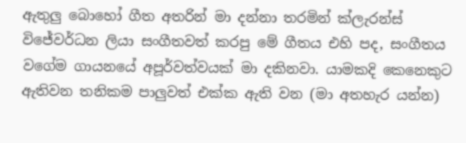ඇතුලු බොහෝ ගීත අතරින් මා දන්නා තරමින් ක්ලැරන්ස් විජේවර්ධන ලියා සංගීතවත් කරපු මේ ගීතය එහි පද, සංගීතය වගේම ගායනයේ අපූර්වත්වයක් මා දකිනවා. යාමකදි කෙනෙකුට ඇතිවන තනිකම පාලුවත් එක්ක ඇති වන (මා අතහැර යන්න)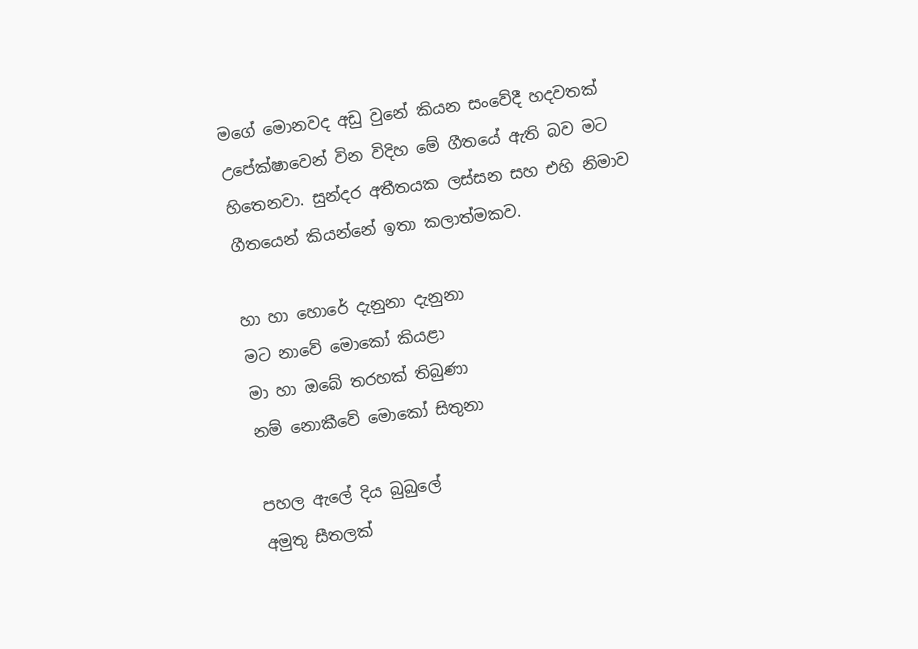මගේ මොනවද අඩු වුනේ කියන සංවේදී හදවතක් උපේක්ෂාවෙන් වින විදිහ මේ ගීතයේ ඇති බව මට හිතෙනවා. සුන්දර අතීතයක ලස්සන සහ එහි නිමාව ගීතයෙන් කියන්නේ ඉතා කලාත්මකව.

හා හා හොරේ දැනුනා දැනුනා
මට නාවේ මොකෝ කියළා
මා හා ඔබේ තරහක් තිබුණා
නම් නොකීවේ මොකෝ සිතුනා

පහල ඇලේ දිය බුබුලේ
අමුතු සීතලක්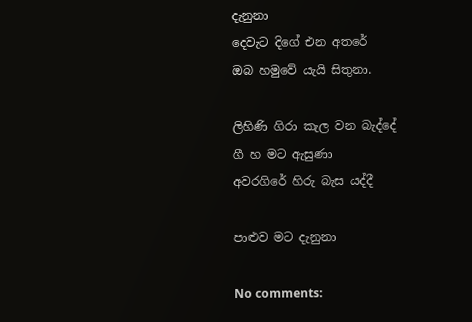දැනුනා
දෙවැට දිගේ එන අතරේ
ඔබ හමුවේ යැයි සිතුනා.

ලිහිණි ගිරා කැල වන බැද්දේ
ගී හ මට ඇසුණා
අවරගිරේ හිරු බැස යද්දී

පාළුව මට දැනුනා

No comments: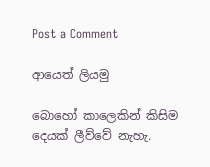Post a Comment

ආයෙත් ලියමු

බොහෝ කාලෙකින් කිසිම දෙයක් ලීව්වේ නැහැ.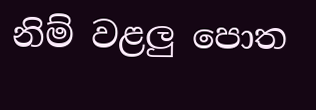නිම් වළලු පොත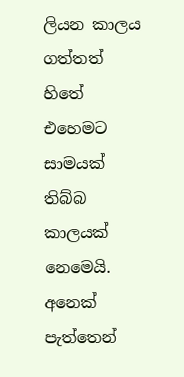ලියන කාලය ගත්තත් හිතේ එහෙමට සාමයක් තිබ්බ කාලයක් නෙමෙයි. අනෙක් පැත්තෙන්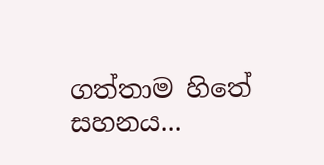ගත්තාම හිතේ සහනය...